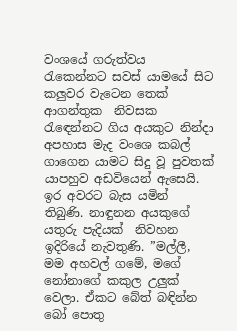වංශයේ ගරුත්වය රැකෙන්නට සවස් යාමයේ සිට කලු‍වර වැටෙන තෙක් ආගන්තුක  නිවසක රැඳෙන්නට ගිය අයකුට නින්දා අපහාස මැද වංශෙ කබල් ගාගෙන යාමට සිදු වූ පුවතක් යාපහුව අඩවියෙන් ඇසෙයි.
ඉර අවරට බැස යමින් තිබුණි. නාඳුනන අයකුගේ යතුරු පැදියක්  නිවහන ඉදිරියේ නැවතුණි. ”මල්ලී, මම අහවල් ගමේ, මගේ නෝනාගේ කකුල උලු‍ක් වෙලා. ඒකට බේත් බඳින්න බෝ පොතු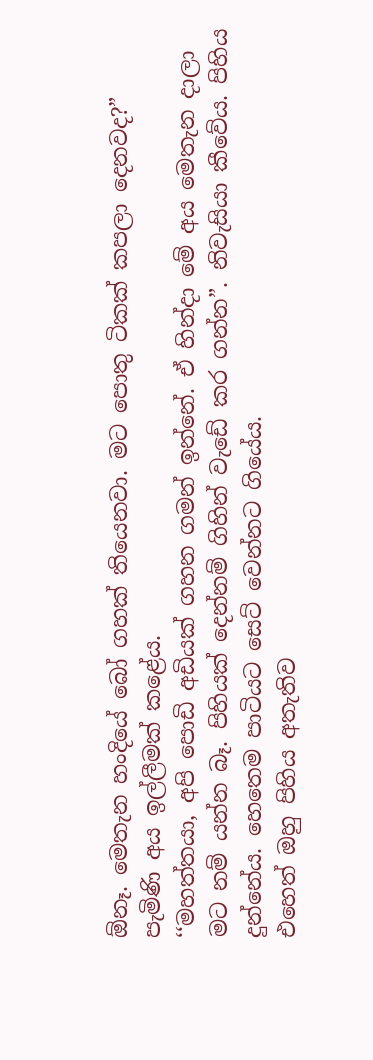ඕනෑ. මෙතැන හංදියේ බෝ ගහක් තියෙනවා. මට පොතු ටිකක් කපලා දෙනවද?” පැමිණි අය ඉල්ලීමක් කළේය.
‘‘මහත්තයා, අපි පොඩි අඩියක් ගහන ගමන් ඉන්නේ. ඒ හින්දා මේ අය මෙතැන දාලා  මට නම් යන්න බෑ. පිහියක් දෙන්නම් ගිහින් වැඩේ කර ගන්න”. නිවැසියා කීවේය. පිහිය දුන්නේය. හෙතෙම පාටියට සෙට් වෙන්නට ගියේය.
එහෙත් ඔහු පිහිය අතැතිව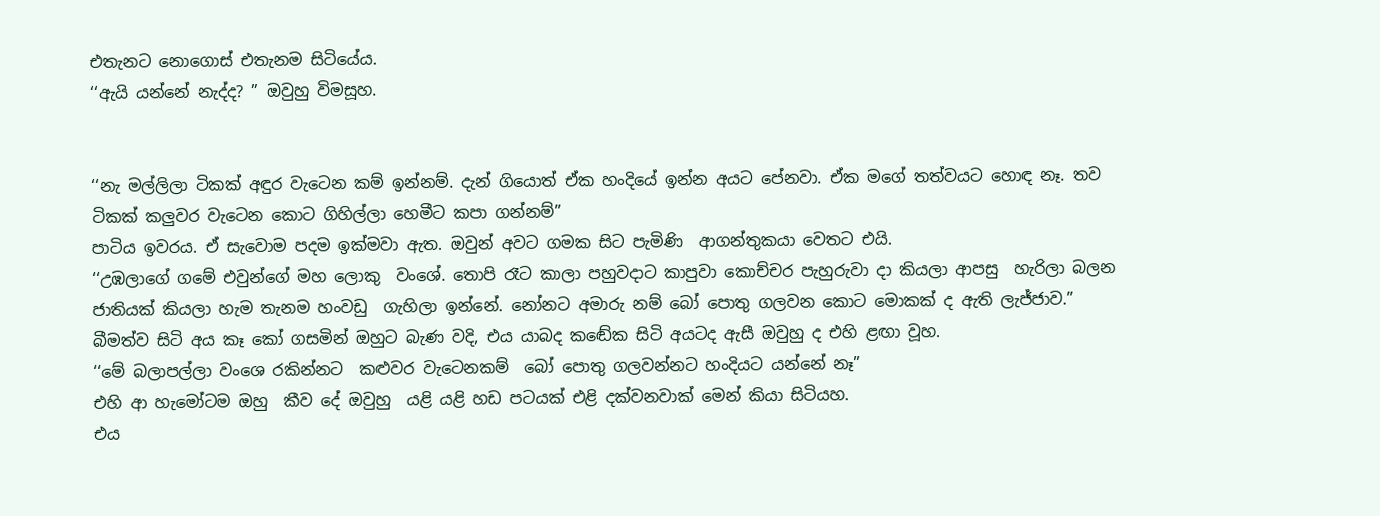එතැනට නොගොස් එතැනම සිටියේය.
‘‘ඇයි යන්නේ නැද්ද? ” ඔවුහු විමසූහ.


‘‘නැ මල්ලිලා ටිකක් අඳුර වැටෙන කම් ඉන්නම්. දැන් ගියොත් ඒක හංදියේ ඉන්න අයට පේනවා. ඒක මගේ තත්වයට හොඳ නෑ. තව ටිකක් කලු‍වර වැටෙන කොට ගිහිල්ලා හෙමීට කපා ගන්නම්”
පාටිය ඉවරය. ඒ සැවොම පදම ඉක්මවා ඇත. ඔවුන් අවට ගමක සිට පැමිණි  ආගන්තුකයා වෙතට එයි.
‘‘උඹලාගේ ගමේ එවුන්ගේ මහ ලොකු  වංශේ. තොපි රෑට කාලා පහුවදාට කාපුවා කොච්චර පැහුරුවා දා කියලා ආපසු  හැරිලා බලන ජාතියක් කියලා හැම තැනම හංවඩු  ගැහිලා ඉන්නේ. නෝනට අමාරු නම් බෝ පොතු ගලවන කොට මොකක් ද ඇති ලැජ්ජාව.”
බීමත්ව සිටි අය කෑ කෝ ගසමින් ඔහුට බැණ වදි, එය යාබද කඬේක සිටි අයටද ඇසී ඔවුහු ද එහි ළඟා වූහ.
‘‘මේ බලාපල්ලා වංශෙ රකින්නට  කළුවර වැටෙනකම්  බෝ පොතු ගලවන්නට හංදියට යන්නේ නෑ”
එහි ආ හැමෝටම ඔහු  කීව දේ ඔවුහු  යළි යළි හඩ පටයක් එළි දක්වනවාක් මෙන් කියා සිටියහ.
එය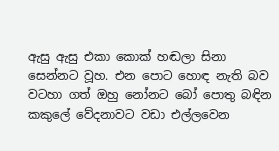ඇසු ඇසු එකා කොක් හඬලා සිනා සෙන්නට වූහ. එන පොට හොඳ නැති බව වටහා ගත් ඔහු නෝනට බෝ පොතු බඳින කකුලේ වේදනාවට වඩා එල්ලවෙන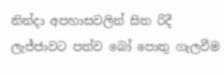නින්දා අපහාසවලින් සිත රිදී ලැජ්ජාවට පත්ව බෝ පොතු ගැලවීම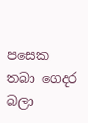පසෙක තබා ගෙදර බලා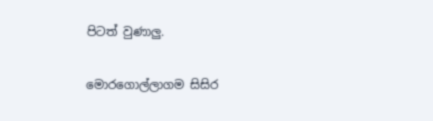පිටත් වුණාලු‍.

මොරගොල්ලාගම සිසිර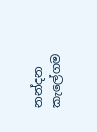නන්දන කැලේගම